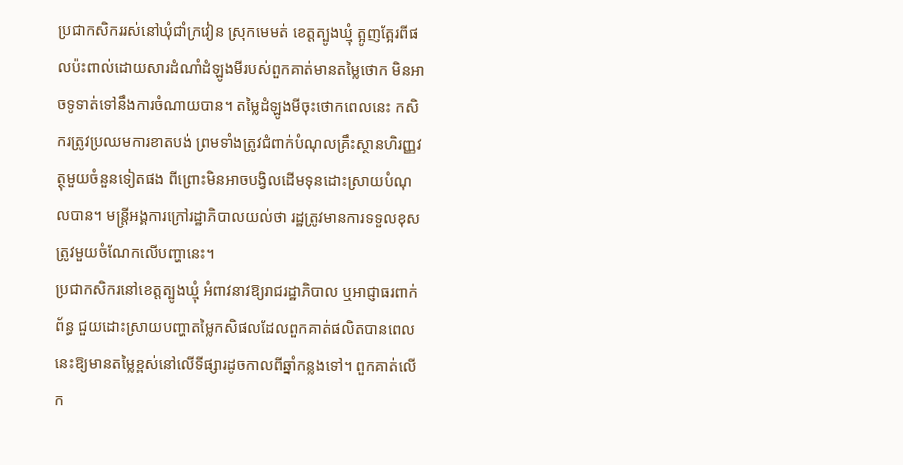ប្រជាកសិកររស់នៅឃុំជាំក្រវៀន ស្រុកមេមត់ ខេត្តត្បូងឃ្មុំ ត្អូញត្អែរពីផលប៉ះពាល់ដោយសារដំណាំដំឡូងមីរបស់ពួកគាត់មានតម្លៃថោក មិនអាចទូទាត់ទៅនឹងការចំណាយបាន។ តម្លៃដំឡូងមីចុះថោកពេលនេះ កសិករត្រូវប្រឈមការខាតបង់ ព្រមទាំងត្រូវជំពាក់បំណុលគ្រឹះស្ថានហិរញ្ញវត្ថុមួយចំនួនទៀតផង ពីព្រោះមិនអាចបង្វិលដើមទុនដោះស្រាយបំណុលបាន។ មន្ត្រីអង្គការក្រៅរដ្ឋាភិបាលយល់ថា រដ្ឋត្រូវមានការទទួលខុសត្រូវមួយចំណែកលើបញ្ហានេះ។
ប្រជាកសិករនៅខេត្តត្បូងឃ្មុំ អំពាវនាវឱ្យរាជរដ្ឋាភិបាល ឬអាជ្ញាធរពាក់ព័ន្ធ ជួយដោះស្រាយបញ្ហាតម្លៃកសិផលដែលពួកគាត់ផលិតបានពេលនេះឱ្យមានតម្លៃខ្ពស់នៅលើទីផ្សារដូចកាលពីឆ្នាំកន្លងទៅ។ ពួកគាត់លើក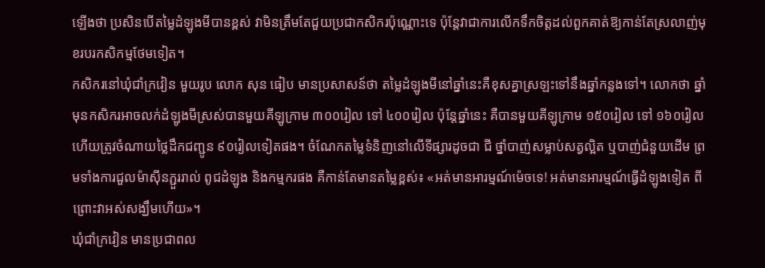ឡើងថា ប្រសិនបើតម្លៃដំឡូងមីបានខ្ពស់ វាមិនត្រឹមតែជួយប្រជាកសិករប៉ុណ្ណោះទេ ប៉ុន្តែវាជាការលើកទឹកចិត្តដល់ពួកគាត់ឱ្យកាន់តែស្រលាញ់មុខរបរកសិកម្មថែមទៀត។
កសិករនៅឃុំជាំក្រវៀន មួយរូប លោក សុន ធៀប មានប្រសាសន៍ថា តម្លៃដំឡូងមីនៅឆ្នាំនេះគឺខុសគ្នាស្រឡះទៅនឹងឆ្នាំកន្លងទៅ។ លោកថា ឆ្នាំមុនកសិករអាចលក់ដំឡូងមីស្រស់បានមួយគីឡូក្រាម ៣០០រៀល ទៅ ៤០០រៀល ប៉ុន្តែឆ្នាំនេះ គឺបានមួយគីឡូក្រាម ១៥០រៀល ទៅ ១៦០រៀល ហើយត្រូវចំណាយថ្លៃដឹកជញ្ជូន ៩០រៀលទៀតផង។ ចំណែកតម្លៃទំនិញនៅលើទីផ្សារដូចជា ជី ថ្នាំបាញ់សម្លាប់សត្វល្អិត ឬបាញ់ជំនួយដើម ព្រមទាំងការជួលម៉ាស៊ីនភ្ជួររាល់ ពូជដំឡូង និងកម្មករផង គឺកាន់តែមានតម្លៃខ្ពស់៖ «អត់មានអារម្មណ៍ម៉េចទេ! អត់មានអារម្មណ៍ធ្វើដំឡូងទៀត ពីព្រោះវាអស់សង្ឃឹមហើយ»។
ឃុំជាំក្រវៀន មានប្រជាពល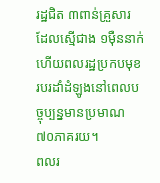រដ្ឋជិត ៣ពាន់គ្រួសារ ដែលស្មើជាង ១ម៉ឺននាក់ ហើយពលរដ្ឋប្រកបមុខរបរដាំដំឡូងនៅពេលបច្ចុប្បន្នមានប្រមាណ ៧០ភាគរយ។
ពលរ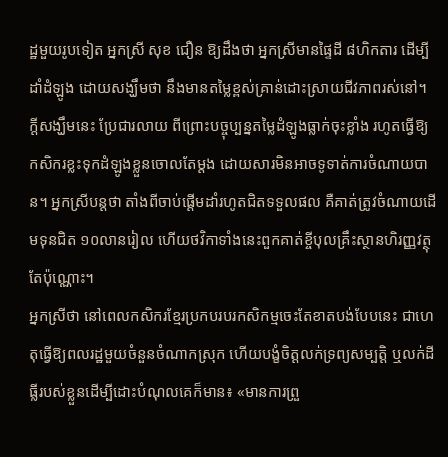ដ្ឋមួយរូបទៀត អ្នកស្រី សុខ ជឿន ឱ្យដឹងថា អ្នកស្រីមានផ្ទៃដី ៨ហិកតារ ដើម្បីដាំដំឡូង ដោយសង្ឃឹមថា នឹងមានតម្លៃខ្ពស់គ្រាន់ដោះស្រាយជីវភាពរស់នៅ។ ក្ដីសង្ឃឹមនេះ ប្រែជារលាយ ពីព្រោះបច្ចុប្បន្នតម្លៃដំឡូងធ្លាក់ចុះខ្លាំង រហូតធ្វើឱ្យកសិករខ្លះទុកដំឡូងខ្លួនចោលតែម្ដង ដោយសារមិនអាចទូទាត់ការចំណាយបាន។ អ្នកស្រីបន្តថា តាំងពីចាប់ផ្ដើមដាំរហូតជិតទទួលផល គឺគាត់ត្រូវចំណាយដើមទុនជិត ១០លានរៀល ហើយថវិកាទាំងនេះពួកគាត់ខ្ចីបុលគ្រឹះស្ថានហិរញ្ញវត្ថុតែប៉ុណ្ណោះ។
អ្នកស្រីថា នៅពេលកសិករខ្មែរប្រកបរបរកសិកម្មចេះតែខាតបង់បែបនេះ ជាហេតុធ្វើឱ្យពលរដ្ឋមួយចំនួនចំណាកស្រុក ហើយបង្ខំចិត្តលក់ទ្រព្យសម្បត្តិ ឬលក់ដីធ្លីរបស់ខ្លួនដើម្បីដោះបំណុលគេក៏មាន៖ «មានការព្រួ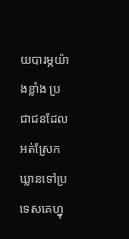យបារម្ភយ៉ាងខ្លាំង ប្រជាជនដែលអត់ស្រែកឃ្លានទៅប្រទេសគេហ្នុ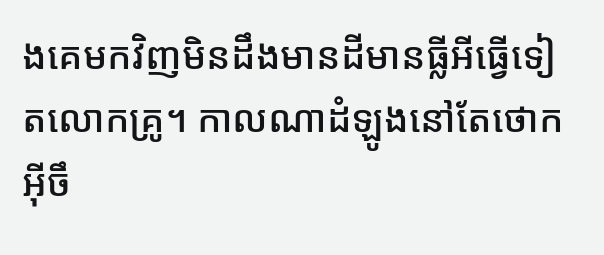ងគេមកវិញមិនដឹងមានដីមានធ្លីអីធ្វើទៀតលោកគ្រូ។ កាលណាដំឡូងនៅតែថោកអ៊ីចឹ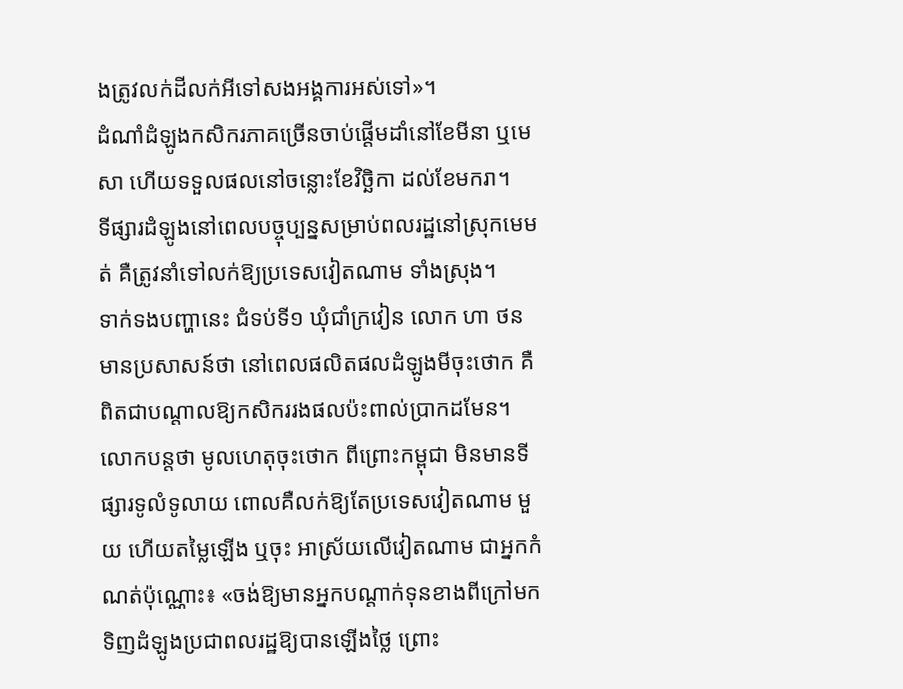ងត្រូវលក់ដីលក់អីទៅសងអង្គការអស់ទៅ»។
ដំណាំដំឡូងកសិករភាគច្រើនចាប់ផ្តើមដាំនៅខែមីនា ឬមេសា ហើយទទួលផលនៅចន្លោះខែវិច្ឆិកា ដល់ខែមករា។
ទីផ្សារដំឡូងនៅពេលបច្ចុប្បន្នសម្រាប់ពលរដ្ឋនៅស្រុកមេមត់ គឺត្រូវនាំទៅលក់ឱ្យប្រទេសវៀតណាម ទាំងស្រុង។
ទាក់ទងបញ្ហានេះ ជំទប់ទី១ ឃុំជាំក្រវៀន លោក ហា ថន មានប្រសាសន៍ថា នៅពេលផលិតផលដំឡូងមីចុះថោក គឺពិតជាបណ្ដាលឱ្យកសិកររងផលប៉ះពាល់ប្រាកដមែន។ លោកបន្តថា មូលហេតុចុះថោក ពីព្រោះកម្ពុជា មិនមានទីផ្សារទូលំទូលាយ ពោលគឺលក់ឱ្យតែប្រទេសវៀតណាម មួយ ហើយតម្លៃឡើង ឬចុះ អាស្រ័យលើវៀតណាម ជាអ្នកកំណត់ប៉ុណ្ណោះ៖ «ចង់ឱ្យមានអ្នកបណ្ដាក់ទុនខាងពីក្រៅមកទិញដំឡូងប្រជាពលរដ្ឋឱ្យបានឡើងថ្លៃ ព្រោះ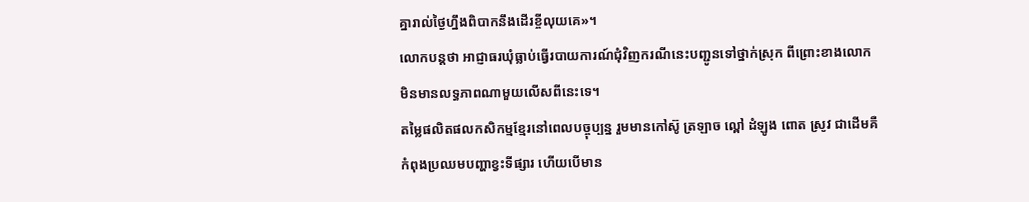គ្នារាល់ថ្ងៃហ្នឹងពិបាកនឹងដើរខ្ចីលុយគេ»។
លោកបន្តថា អាជ្ញាធរឃុំធ្លាប់ធ្វើរបាយការណ៍ជុំវិញករណីនេះបញ្ជូនទៅថ្នាក់ស្រុក ពីព្រោះខាងលោកមិនមានលទ្ធភាពណាមួយលើសពីនេះទេ។
តម្លៃផលិតផលកសិកម្មខ្មែរនៅពេលបច្ចុប្បន្ន រួមមានកៅស៊ូ ត្រឡាច ល្ពៅ ដំឡូង ពោត ស្រូវ ជាដើមគឺកំពុងប្រឈមបញ្ហាខ្វះទីផ្សារ ហើយបើមាន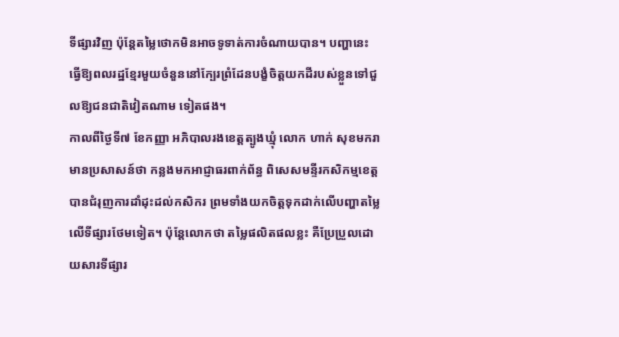ទីផ្សារវិញ ប៉ុន្តែតម្លៃថោកមិនអាចទូទាត់ការចំណាយបាន។ បញ្ហានេះ ធ្វើឱ្យពលរដ្ឋខ្មែរមួយចំនួននៅក្បែរព្រំដែនបង្ខំចិត្តយកដីរបស់ខ្លួនទៅជួលឱ្យជនជាតិវៀតណាម ទៀតផង។
កាលពីថ្ងៃទី៧ ខែកញ្ញា អភិបាលរងខេត្តត្បូងឃ្មុំ លោក ហាក់ សុខមករា មានប្រសាសន៍ថា កន្លងមកអាជ្ញាធរពាក់ព័ន្ធ ពិសេសមន្ទីរកសិកម្មខេត្ត បានជំរុញការដាំដុះដល់កសិករ ព្រមទាំងយកចិត្តទុកដាក់លើបញ្ហាតម្លៃលើទីផ្សារថែមទៀត។ ប៉ុន្តែលោកថា តម្លៃផលិតផលខ្លះ គឺប្រែប្រួលដោយសារទីផ្សារ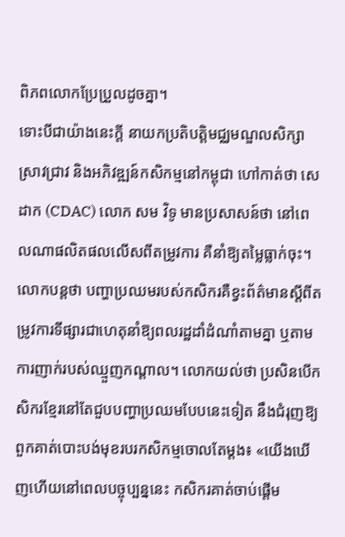ពិភពលោកប្រែប្រួលដូចគ្នា។
ទោះបីជាយ៉ាងនេះក្តី នាយកប្រតិបត្តិមជ្ឈមណ្ឌលសិក្សាស្រាវជ្រាវ និងអភិវឌ្ឍន៍កសិកម្មនៅកម្ពុជា ហៅកាត់ថា សេដាក (CDAC) លោក សម វិទូ មានប្រសាសន៍ថា នៅពេលណាផលិតផលលើសពីតម្រូវការ គឺនាំឱ្យតម្លៃធ្លាក់ចុះ។ លោកបន្តថា បញ្ហាប្រឈមរបស់កសិករគឺខ្វះព័ត៌មានស្ដីពីតម្រូវការទីផ្សារជាហេតុនាំឱ្យពលរដ្ឋដាំដំណាំតាមគ្នា ឬតាមការញាក់របស់ឈ្មួញកណ្ដាល។ លោកយល់ថា ប្រសិនបើកសិករខ្មែរនៅតែជួបបញ្ហាប្រឈមបែបនេះទៀត នឹងជំរុញឱ្យពួកគាត់បោះបង់មុខរបរកសិកម្មចោលតែម្ដង៖ «យើងឃើញហើយនៅពេលបច្ចុប្បន្ននេះ កសិករគាត់ចាប់ផ្តើម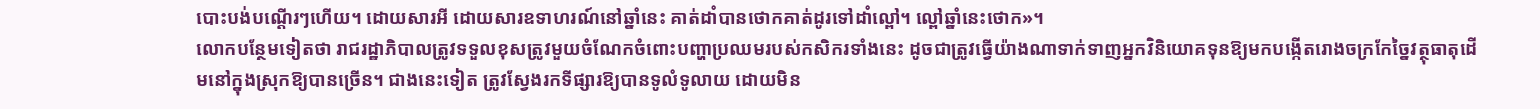បោះបង់បណ្ដើរៗហើយ។ ដោយសារអី ដោយសារឧទាហរណ៍នៅឆ្នាំនេះ គាត់ដាំបានថោកគាត់ដូរទៅដាំល្ពៅ។ ល្ពៅឆ្នាំនេះថោក»។
លោកបន្ថែមទៀតថា រាជរដ្ឋាភិបាលត្រូវទទួលខុសត្រូវមួយចំណែកចំពោះបញ្ហាប្រឈមរបស់កសិករទាំងនេះ ដូចជាត្រូវធ្វើយ៉ាងណាទាក់ទាញអ្នកវិនិយោគទុនឱ្យមកបង្កើតរោងចក្រកែច្នៃវត្ថុធាតុដើមនៅក្នុងស្រុកឱ្យបានច្រើន។ ជាងនេះទៀត ត្រូវស្វែងរកទីផ្សារឱ្យបានទូលំទូលាយ ដោយមិន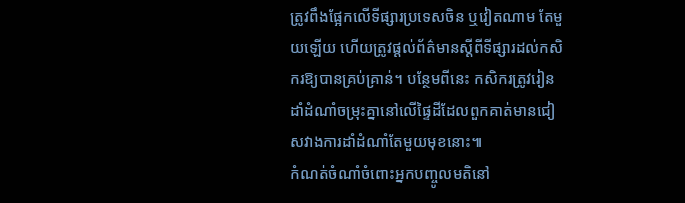ត្រូវពឹងផ្អែកលើទីផ្សារប្រទេសចិន ឬវៀតណាម តែមួយឡើយ ហើយត្រូវផ្ដល់ព័ត៌មានស្ដីពីទីផ្សារដល់កសិករឱ្យបានគ្រប់គ្រាន់។ បន្ថែមពីនេះ កសិករត្រូវរៀនដាំដំណាំចម្រុះគ្នានៅលើផ្ទៃដីដែលពួកគាត់មានជៀសវាងការដាំដំណាំតែមួយមុខនោះ៕
កំណត់ចំណាំចំពោះអ្នកបញ្ចូលមតិនៅ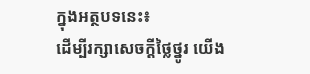ក្នុងអត្ថបទនេះ៖
ដើម្បីរក្សាសេចក្ដីថ្លៃថ្នូរ យើង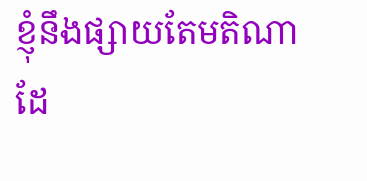ខ្ញុំនឹងផ្សាយតែមតិណា ដែ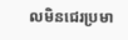លមិនជេរប្រមា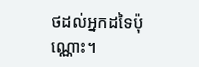ថដល់អ្នកដទៃប៉ុណ្ណោះ។